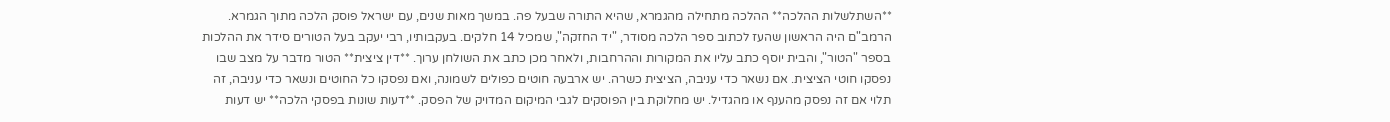**השתלשלות ההלכה** ההלכה מתחילה מהגמרא, שהיא התורה שבעל פה. במשך מאות שנים, עם ישראל פוסק הלכה מתוך הגמרא. הרמב"ם היה הראשון שהעז לכתוב ספר הלכה מסודר, "יד החזקה", שמכיל 14 חלקים. בעקבותיו, רבי יעקב בעל הטורים סידר את ההלכות בספר "הטור", והבית יוסף כתב עליו את המקורות וההרחבות, ולאחר מכן כתב את השולחן ערוך. **דין ציצית** הטור מדבר על מצב שבו נפסקו חוטי הציצית. אם נשאר כדי עניבה, הציצית כשרה. יש ארבעה חוטים כפולים לשמונה, ואם נפסקו כל החוטים ונשאר כדי עניבה, זה תלוי אם זה נפסק מהענף או מהגדיל. יש מחלוקת בין הפוסקים לגבי המיקום המדויק של הפסק. **דעות שונות בפסקי הלכה** יש דעות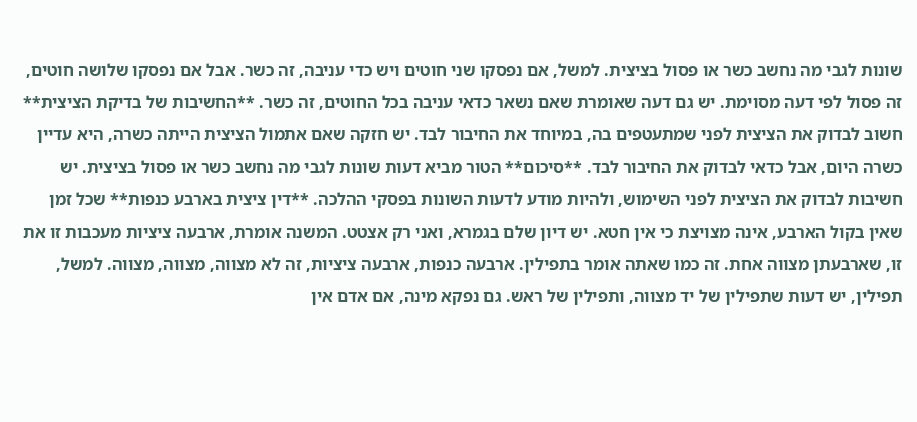שונות לגבי מה נחשב כשר או פסול בציצית. למשל, אם נפסקו שני חוטים ויש כדי עניבה, זה כשר. אבל אם נפסקו שלושה חוטים, זה פסול לפי דעה מסוימת. יש גם דעה שאומרת שאם נשאר כדאי עניבה בכל החוטים, זה כשר. **החשיבות של בדיקת הציצית** חשוב לבדוק את הציצית לפני שמתעטפים בה, במיוחד את החיבור לבד. יש חזקה שאם אתמול הציצית הייתה כשרה, היא עדיין כשרה היום, אבל כדאי לבדוק את החיבור לבד. **סיכום** הטור מביא דעות שונות לגבי מה נחשב כשר או פסול בציצית. יש חשיבות לבדוק את הציצית לפני השימוש, ולהיות מודע לדעות השונות בפסקי ההלכה. **דין ציצית בארבע כנפות** שכל זמן שאין בקול הארבע, אינה מצויצת כי אין חטא. יש דיון שלם בגמרא, ואני רק אצטט. המשנה אומרת, ארבעה ציציות מעכבות זו את זו, שארבעתן מצווה אחת. זה כמו שאתה אומר בתפילין. ארבעה כנפות, ארבעה ציציות, זה לא מצווה, מצווה, מצווה. למשל, תפילין, יש דעות שתפילין של יד מצווה, ותפילין של ראש. גם נפקא מינה, אם אדם אין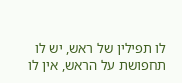לו תפילין של ראש, יש לו תחפושת על הראש, אין לו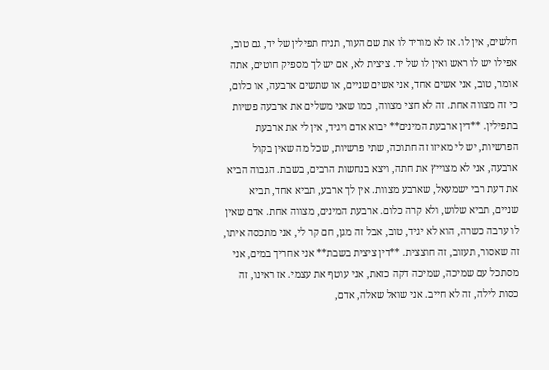חלשים, אין לו. אז לא מוריד לו את שם העור, תניח תפילין של יד, גם טוב, אפילו יש לו ראש ואין לו של יד. ציצית לא, אם יש לך מספיק חוטים, אתה אומר, טוב, אני אשים אחד, אני אשים שניים, או שתשים ארבעה, או כלום, כי זה מצווה אחת. זה לא חצי מצווה, כמו שאני משלים את ארבעה פשיות בתפילין. **דין ארבעת המינים** יבוא אדם ויגיד, אין לי את ארבעת הפרשיות, יש לי מאיזו זה חתוכה, שתי פרשיות, שכל מה שאין בקול ארבעה, אני לא מצוייץ את חתה, ויצא בנחשות הרבים, בשבת. הגבוה הביא את דעת רבי ישמעאל, שארבע מצוות. אין לך ארבע, תביא אחד, תביא שניים, תביא שלוש, ולא קרה כלום. ארבעת המינים, מצווה אחת. אדם שאין לו ערבה כשרה, הוא לא יגיד, טוב, אבל זה מגן, חם קר לי, אני מתכסה איתו, זה שאסור, תעזוב, זה חוצצית. **דין ציצית בשבת** אני אחריך במים, אני מסתכל עם שמיכה, שמיכה דקה כזאת, אני עוטף את עצמי. אז ראינו, זה כסות לילה, זה לא חייב. אני שואל שאלה, אדם,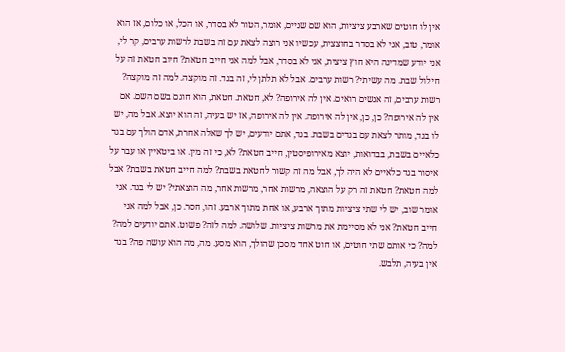אין לו חוטים שארבע ציציות, הוא שם שניים, אומר, הטור לא בסדר, או הכל, או כלום, אז הוא אומר, טוב, אני לא בסדר בחוצצית, עכשיו אני רוצה לצאת עם זה בשבת לרשות ערבים, קר לי, אני יודע שמדינה היא חוץ ציצית, אני לא בסדר, אבל למה אני חייב חטאת? חיוב חטאת זה על חילול שבת. מה עשיתי? רשות ערבים. אבל לא תלתן לי, זה בגד. זה מוקצה. למה זה מוקצה? רשות ערבים, זה אנשים רואים. אין לה אירופה? לא, חטאת. חטאת, הוא חוגם בשם השם. אם אין לה אירופה? כן, כן, אין לה אירופה. אין לה אירופה, אז יש בעיה, זה הוא יוצא. אבל מה, יש לו בגד, מותר לצאת עם בגדים בשבת. בגד, אתם יודעים, יש לך שאלה אחרת, אדם הולך עם בגד כלאיים בשבת, בבדואות, יוצא מאירופיסטין, חייב חטאת? לא, כי זה מין. או ביטאיין או עבר על איסור בגד כלאיים לא היה לך, אבל מה זה קשור לחטאת בשבת? למה חייב חטאת בשבת? אבל למה חטאת? חטאת זה רק על הוצאה, מרשות אחר, מרשות אחר, מה הוצאתי? יש לי בגד. אני אומר שוב, יש לי שתי ציציות מתוך ארבע, או אחת מתוך ארבע. זהו, חסר. כן, אבל למה אני חייב חטאת? אני לא מסיימת את מרשות ציציות. שלושה. למה לזה? פשוט. אתם יודעים למה? למה? כי אותם שתי חוטים, או חוט אחד מסכן שהולך, הוא מסע. מה, מה הוא עושה פה? בגד אין בעיה, תלבש.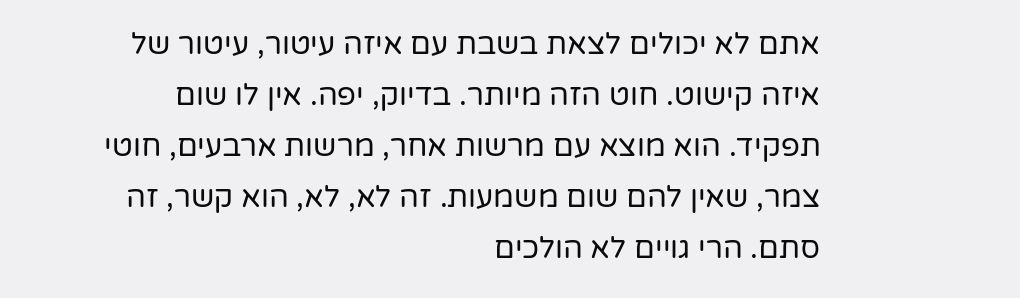אתם לא יכולים לצאת בשבת עם איזה עיטור, עיטור של איזה קישוט. חוט הזה מיותר. בדיוק, יפה. אין לו שום תפקיד. הוא מוצא עם מרשות אחר, מרשות ארבעים, חוטי צמר, שאין להם שום משמעות. זה לא, לא, הוא קשר, זה סתם. הרי גויים לא הולכים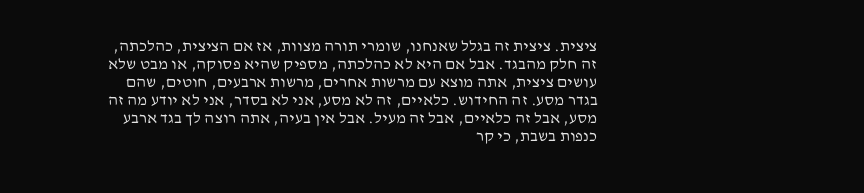ציצית. ציצית זה בגלל שאנחנו, שומרי תורה מצוות, אז אם הציצית, כהלכתה, זה חלק מהבגד. אבל אם היא לא כהלכתה, מספיק שהיא פסוקה, או מבט שלא עושים ציצית, אתה מוצא עם מרשות אחרים, מרשות ארבעים, חוטים, שהם בגדר מסע. זה החידוש. כלאיים, זה לא מסע, אני לא בסדר, אני לא יודע מה זה מסע, אבל זה כלאיים, אבל זה מעיל. אבל אין בעיה, אתה רוצה לך בגד ארבע כנפות בשבת, כי קר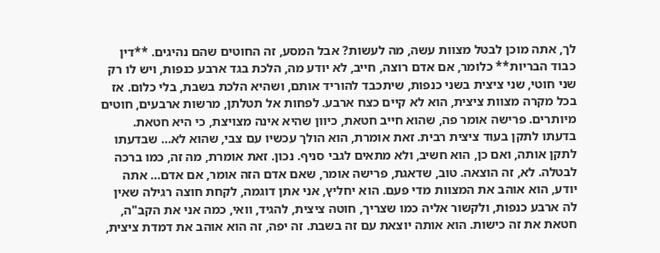לך, אתה מוכן לבטל מצוות עשה, מה לעשות? אבל המסע, זה החוטים שהם נהיגים. **דין כבוד הבריות** כלומר, אם אדם רוצה, חייב, לא יודע מה, הלכת בגד ארבע כנפות, ויש לו רק שני חוטי, שני ציצית בשני כנפות, שיתכבד להוריד אותם, ושהיא הלכת בשבת, בלי כלום. אז בכל מקרה מצוות ציצית, הוא לא קיים כצח ארבע. לפחות אל תטלתן, מרשות ארבעים, חוטים מיותרים. פרישה אומר פה, שהוא חייב חטאת, כיוון שהיא אינה מצויצת, כי היא חטאת. בדעתו לתקן בעוד ציצית רבית. זאת אומרת, הוא הולך עכשיו עם צבי, שהוא לא… שבדעתו לתקן אותה, ואם כן, הוא חשיב, ולא מתאים לגבי סניף. נכון. זאת אומרת, מה זה, כמו ברכה לבטלה. לא, זה הוצאה. טוב, שדאגת, פרישה אומר, שאם אדם הזה אומר, אם אדם… אתה יודע, הוא אוהב את המצוות מדי פעם. הוא יחליץ, אני אתן דוגמה, לקחת חוצה רגילה שאין לה ארבע כנפות, ולקשור אליה כמו שצריך, חוטה ציצית, להגיד, וואי, כמה אני את הקב"ה, חטאת את זה כישות. הוא אותה יוצאת עם זה בשבת. זה יפה, זה הוא אוהב את דמדת ציצית,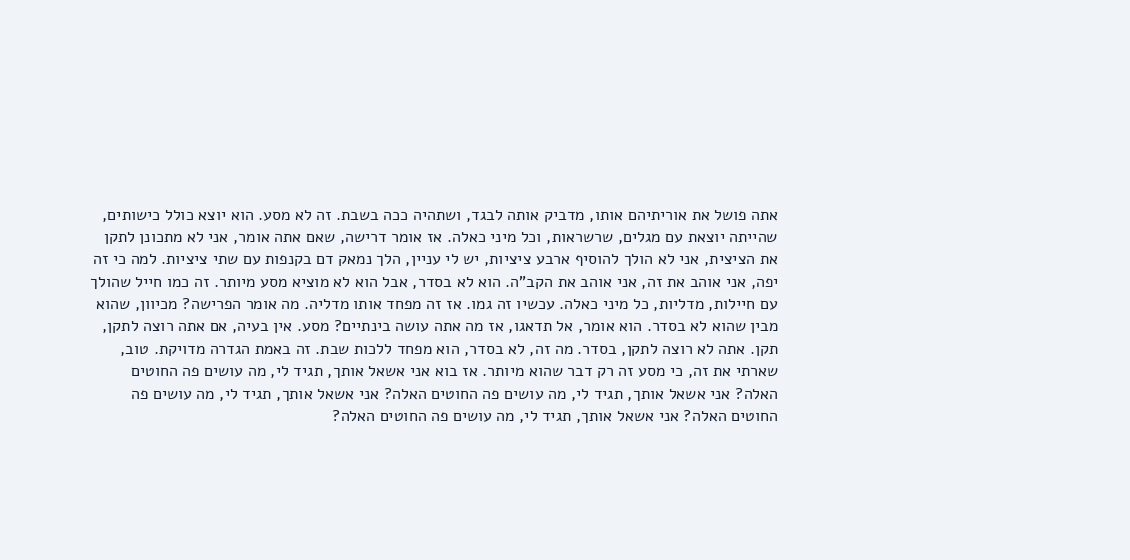אתה פושל את אוריתיהם אותו, מדביק אותה לבגד, ושתהיה ככה בשבת. זה לא מסע. הוא יוצא כולל כישותים, שהייתה יוצאת עם מגלים, שרשראות, וכל מיני כאלה. אז אומר דרישה, שאם אתה אומר, אני לא מתכונן לתקן את הציצית, אני לא הולך להוסיף ארבע ציציות, יש לי עניין, הלך נמאק דם בקנפות עם שתי ציציות. למה כי זה יפה, אני אוהב את זה, אני אוהב את הקב"ה. הוא לא בסדר, אבל הוא לא מוציא מסע מיותר. זה כמו חייל שהולך עם חיילות, מדליות, כל מיני כאלה. עכשיו זה גמו. אז זה מפחד אותו מדליה. מה אומר הפרישה? מכיוון, שהוא מבין שהוא לא בסדר. הוא אומר, אל תדאגו, אז מה אתה עושה בינתיים? מסע. אין בעיה, אם אתה רוצה לתקן, תקן. אתה לא רוצה לתקן, בסדר. מה זה, לא בסדר, הוא מפחד ללכות שבת. זה באמת הגדרה מדויקת. טוב, שארתי את זה, כי מסע זה רק דבר שהוא מיותר. אז בוא אני אשאל אותך, תגיד לי, מה עושים פה החוטים האלה? אני אשאל אותך, תגיד לי, מה עושים פה החוטים האלה? אני אשאל אותך, תגיד לי, מה עושים פה החוטים האלה? אני אשאל אותך, תגיד לי, מה עושים פה החוטים האלה?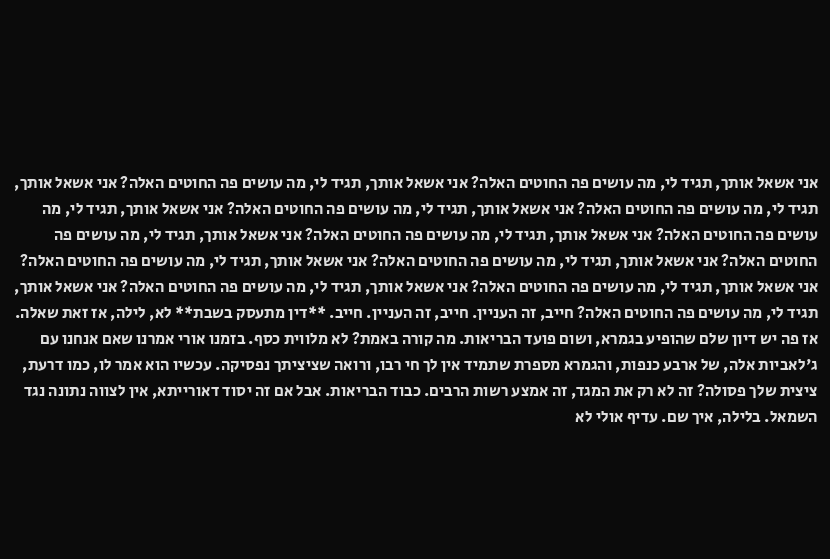אני אשאל אותך, תגיד לי, מה עושים פה החוטים האלה? אני אשאל אותך, תגיד לי, מה עושים פה החוטים האלה? אני אשאל אותך, תגיד לי, מה עושים פה החוטים האלה? אני אשאל אותך, תגיד לי, מה עושים פה החוטים האלה? אני אשאל אותך, תגיד לי, מה עושים פה החוטים האלה? אני אשאל אותך, תגיד לי, מה עושים פה החוטים האלה? אני אשאל אותך, תגיד לי, מה עושים פה החוטים האלה? אני אשאל אותך, תגיד לי, מה עושים פה החוטים האלה? אני אשאל אותך, תגיד לי, מה עושים פה החוטים האלה? אני אשאל אותך, תגיד לי, מה עושים פה החוטים האלה? אני אשאל אותך, תגיד לי, מה עושים פה החוטים האלה? אני אשאל אותך, תגיד לי, מה עושים פה החוטים האלה? חייב, זה העניין. חייב, זה העניין. חייב. **דין מתעסק בשבת** לא, לילה, אז זאת שאלה. אז פה יש דיון שלם שהופיע בגמרא, ושום פועד הבריאות. מה קורה באמת? לא מלווית כסף. בזמנו אורי אמרנו שאם אנחנו עם ג'לאביות אלה, של ארבע כנפות, והגמרא מספרת שתמיד אין לך חי רבו, ורואה שציציתך נפסיקה. עכשיו הוא אמר לו, כמו דרעת, ציצית שלך פסולה? זה לא רק את המגד, זה אמצע רשות הרבים. כבוד הבריאות. אבל אם זה יסוד דאורייתא, אין לצווה נתונה נגד השמאל. בלילה, איך שם. עדיף אולי לא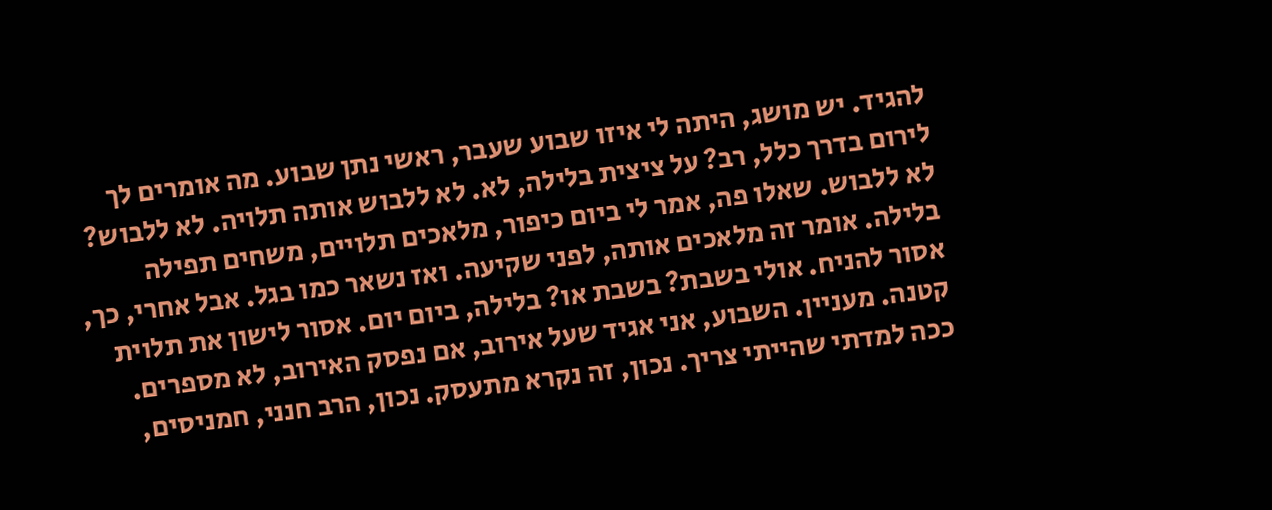להגיד. יש מושג, היתה לי איזו שבוע שעבר, ראשי נתן שבוע. מה אומרים לך לירום בדרך כלל, רב? על ציצית בלילה, לא. לא ללבוש אותה תלויה. לא ללבוש? לא ללבוש. שאלו פה, אמר לי ביום כיפור, מלאכים תלויים, משחים תפילה בלילה. אומר זה מלאכים אותה, לפני שקיעה. ואז נשאר כמו בגל. אבל אחרי, כך, אסור להניח. אולי בשבת? בשבת או? בלילה, ביום יום. אסור לישון את תלוית קטנה. מעניין. השבוע, אני אגיד שעל אירוב, אם נפסק האירוב, לא מספרים. ככה למדתי שהייתי צריך. נכון, זה נקרא מתעסק. נכון, הרב חנני, חמניסים,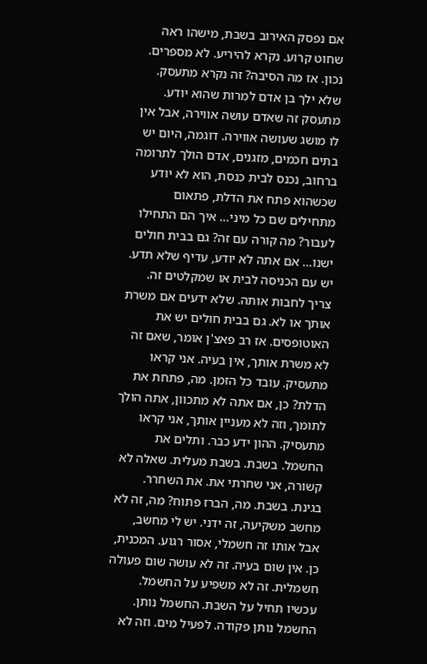אם נפסק האירוב בשבת, מישהו ראה שחוט קרוע. נקרא להיריע. לא מספרים. נכון. אז מה הסיבה? זה נקרא מתעסק. שלא ילך בן אדם למרות שהוא יודע. מתעסק זה שאדם עושה אווירה, אבל אין לו מושג שעושה אווירה. דוגמה, היום יש בתים חכמים, מזגנים, אדם הולך לתרומה ברחוב, נכנס לבית כנסת, הוא לא יודע שכשהוא פתח את הדלת, פתאום מתחילים שם כל מיני… איך הם התחילו לעבור? מה קורה עם זה? גם בבית חולים ישנו… אם אתה לא יודע, עדיף שלא תדע. יש עם הכניסה לבית או שמקלטים זה. צריך לחבות אותה. שלא ידעים אם משרת אותך או לא. גם בבית חולים יש את האוטופסים. אז רב פאצ'ן אומר, שאם זה לא משרת אותך, אין בעיה. אני קראו מתעסיק. עובד כל הזמן. מה, פתחת את הדלת? כן, אם אתה לא מתכוון, אתה הולך לתומך, וזה לא מעניין אותך, אני קראו מתעסיק. ההון ידע כבר. ותלים את החשמל. בשבת. בשבת מעלית. שאלה לא קשורה, אני שחרתי את. את השחרר. בגינת. בשבת. מה, הברז פתוח? מה, זה לא מחשב משקיעה, זה ידני. יש לי מחשב, אבל אותו זה חשמלי, אסור רגוע. המכנית, כן. אין שום בעיה. זה לא עושה שום פעולה חשמלית. זה לא משפיע על החשמל. עכשיו תחיל על השבת. החשמל נותן. החשמל נותן פקודה. לפעיל מים. וזה לא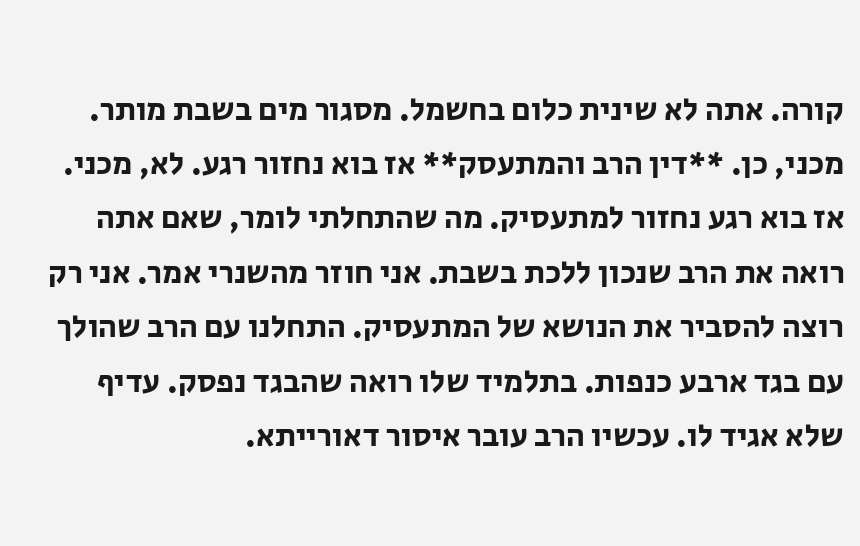קורה. אתה לא שינית כלום בחשמל. מסגור מים בשבת מותר. מכני, כן. **דין הרב והמתעסק** אז בוא נחזור רגע. לא, מכני. אז בוא רגע נחזור למתעסיק. מה שהתחלתי לומר, שאם אתה רואה את הרב שנכון ללכת בשבת. אני חוזר מהשנרי אמר. אני רק רוצה להסביר את הנושא של המתעסיק. התחלנו עם הרב שהולך עם בגד ארבע כנפות. בתלמיד שלו רואה שהבגד נפסק. עדיף שלא אגיד לו. עכשיו הרב עובר איסור דאורייתא.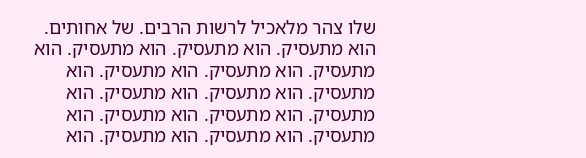שלו צהר מלאכיל לרשות הרבים. של אחותים. הוא מתעסיק. הוא מתעסיק. הוא מתעסיק. הוא מתעסיק. הוא מתעסיק. הוא מתעסיק. הוא מתעסיק. הוא מתעסיק. הוא מתעסיק. הוא מתעסיק. הוא מתעסיק. הוא מתעסיק. הוא מתעסיק. הוא מתעסיק. הוא מתעסיק. הוא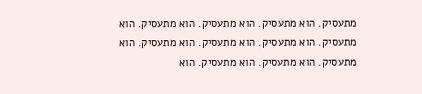מתעסיק. הוא מתעסיק. הוא מתעסיק. הוא מתעסיק. הוא מתעסיק. הוא מתעסיק. הוא מתעסיק. הוא מתעסיק. הוא מתעסיק. הוא מתעסיק. הוא מתעסיק. הוא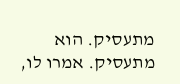מתעסיק. הוא מתעסיק. אמרו לו,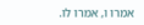אמרו ו, אמרו לו.